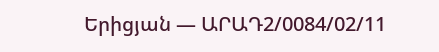Երիցյան — ԱՐԱԴ2/0084/02/11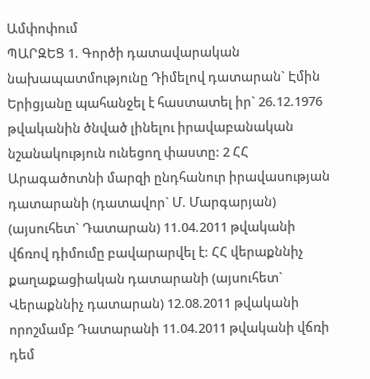Ամփոփում
ՊԱՐԶԵՑ 1. Գործի դատավարական նախապատմությունը Դիմելով դատարան` Էմին Երիցյանը պահանջել է հաստատել իր` 26.12.1976 թվականին ծնված լինելու իրավաբանական նշանակություն ունեցող փաստը: 2 ՀՀ Արագածոտնի մարզի ընդհանուր իրավասության դատարանի (դատավոր` Մ. Մարգարյան) (այսուհետ` Դատարան) 11.04.2011 թվականի վճռով դիմումը բավարարվել է: ՀՀ վերաքննիչ քաղաքացիական դատարանի (այսուհետ` Վերաքննիչ դատարան) 12.08.2011 թվականի որոշմամբ Դատարանի 11.04.2011 թվականի վճռի դեմ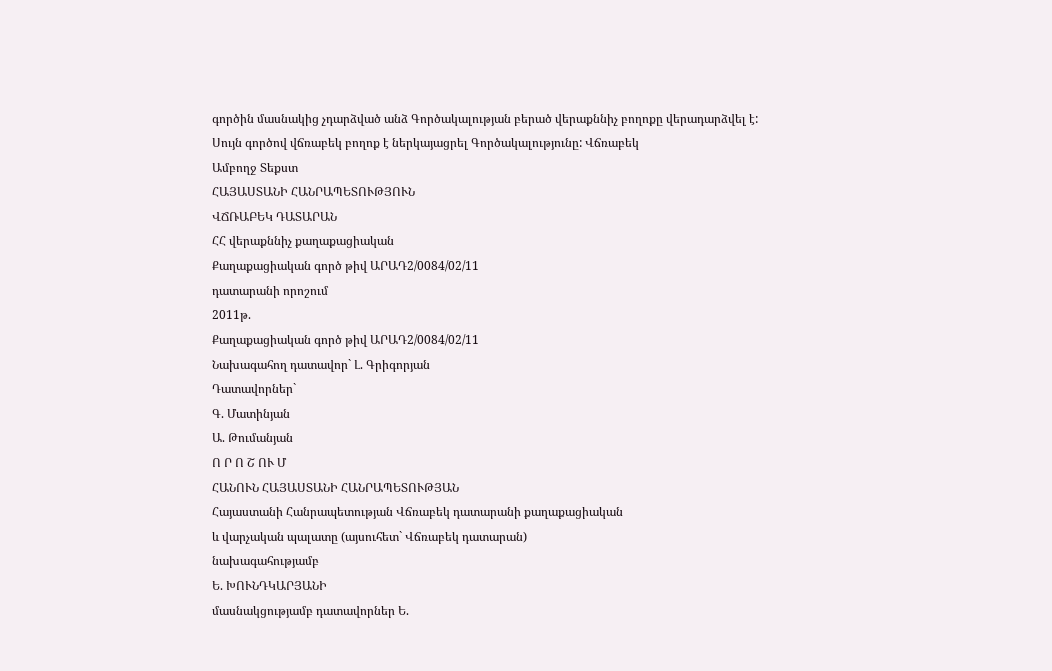գործին մասնակից չդարձված անձ Գործակալության բերած վերաքննիչ բողոքը վերադարձվել է: Սույն գործով վճռաբեկ բողոք է ներկայացրել Գործակալությունը: Վճռաբեկ
Ամբողջ Տեքստ
ՀԱՅԱՍՏԱՆԻ ՀԱՆՐԱՊԵՏՈՒԹՅՈՒՆ
ՎՃՌԱԲԵԿ ԴԱՏԱՐԱՆ
ՀՀ վերաքննիչ քաղաքացիական
Քաղաքացիական գործ թիվ ԱՐԱԴ2/0084/02/11
դատարանի որոշում
2011թ.
Քաղաքացիական գործ թիվ ԱՐԱԴ2/0084/02/11
Նախագահող դատավոր` Լ. Գրիգորյան
Դատավորներ`
Գ. Մատինյան
Ա. Թումանյան
Ո Ր Ո Շ ՈՒ Մ
ՀԱՆՈՒՆ ՀԱՅԱՍՏԱՆԻ ՀԱՆՐԱՊԵՏՈՒԹՅԱՆ
Հայաստանի Հանրապետության Վճռաբեկ դատարանի քաղաքացիական
և վարչական պալատը (այսուհետ` Վճռաբեկ դատարան)
նախագահությամբ
Ե. ԽՈՒՆԴԿԱՐՅԱՆԻ
մասնակցությամբ դատավորներ Ե.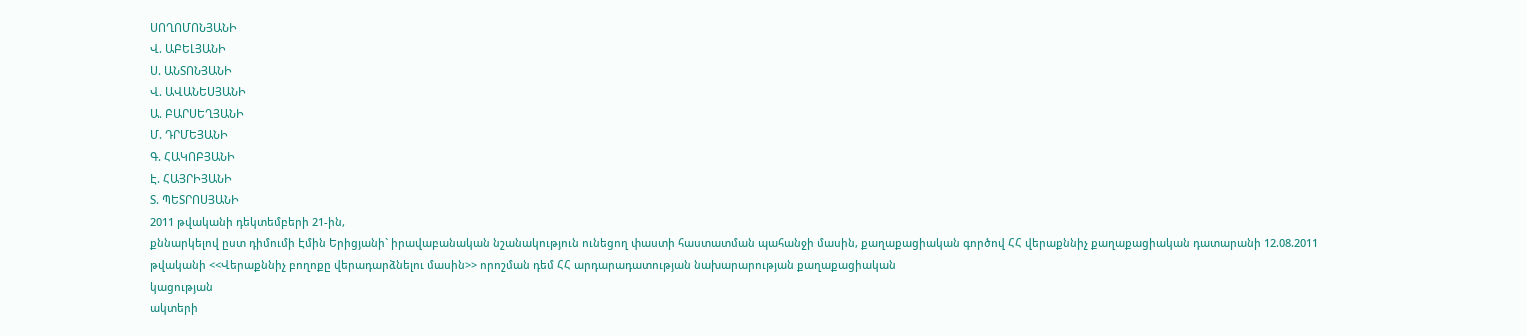ՍՈՂՈՄՈՆՅԱՆԻ
Վ. ԱԲԵԼՅԱՆԻ
Ս. ԱՆՏՈՆՅԱՆԻ
Վ. ԱՎԱՆԵՍՅԱՆԻ
Ա. ԲԱՐՍԵՂՅԱՆԻ
Մ. ԴՐՄԵՅԱՆԻ
Գ. ՀԱԿՈԲՅԱՆԻ
Է. ՀԱՅՐԻՅԱՆԻ
Տ. ՊԵՏՐՈՍՅԱՆԻ
2011 թվականի դեկտեմբերի 21-ին,
քննարկելով ըստ դիմումի Էմին Երիցյանի` իրավաբանական նշանակություն ունեցող փաստի հաստատման պահանջի մասին, քաղաքացիական գործով ՀՀ վերաքննիչ քաղաքացիական դատարանի 12.08.2011 թվականի <<Վերաքննիչ բողոքը վերադարձնելու մասին>> որոշման դեմ ՀՀ արդարադատության նախարարության քաղաքացիական
կացության
ակտերի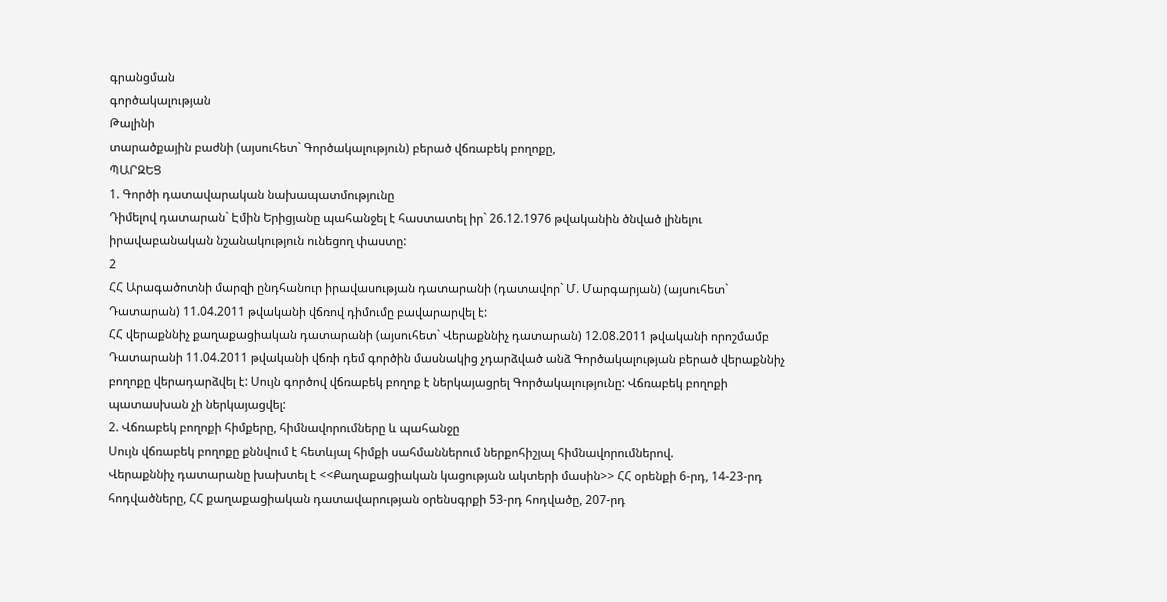գրանցման
գործակալության
Թալինի
տարածքային բաժնի (այսուհետ` Գործակալություն) բերած վճռաբեկ բողոքը,
ՊԱՐԶԵՑ
1. Գործի դատավարական նախապատմությունը
Դիմելով դատարան` Էմին Երիցյանը պահանջել է հաստատել իր` 26.12.1976 թվականին ծնված լինելու իրավաբանական նշանակություն ունեցող փաստը:
2
ՀՀ Արագածոտնի մարզի ընդհանուր իրավասության դատարանի (դատավոր` Մ. Մարգարյան) (այսուհետ` Դատարան) 11.04.2011 թվականի վճռով դիմումը բավարարվել է:
ՀՀ վերաքննիչ քաղաքացիական դատարանի (այսուհետ` Վերաքննիչ դատարան) 12.08.2011 թվականի որոշմամբ Դատարանի 11.04.2011 թվականի վճռի դեմ գործին մասնակից չդարձված անձ Գործակալության բերած վերաքննիչ բողոքը վերադարձվել է: Սույն գործով վճռաբեկ բողոք է ներկայացրել Գործակալությունը: Վճռաբեկ բողոքի պատասխան չի ներկայացվել:
2. Վճռաբեկ բողոքի հիմքերը, հիմնավորումները և պահանջը
Սույն վճռաբեկ բողոքը քննվում է հետևյալ հիմքի սահմաններում ներքոհիշյալ հիմնավորումներով.
Վերաքննիչ դատարանը խախտել է <<Քաղաքացիական կացության ակտերի մասին>> ՀՀ օրենքի 6-րդ, 14-23-րդ հոդվածները, ՀՀ քաղաքացիական դատավարության օրենսգրքի 53-րդ հոդվածը, 207-րդ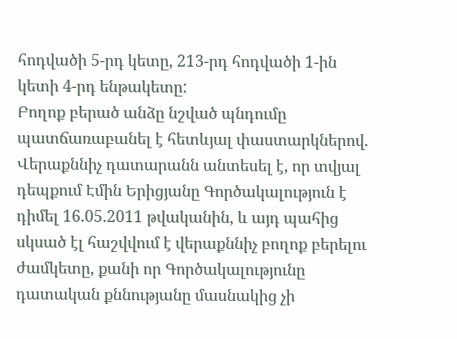հոդվածի 5-րդ կետը, 213-րդ հոդվածի 1-ին կետի 4-րդ ենթակետը:
Բողոք բերած անձը նշված պնդումը պատճառաբանել է հետևյալ փաստարկներով. Վերաքննիչ դատարանն անտեսել է, որ տվյալ դեպքում Էմին Երիցյանը Գործակալություն է դիմել 16.05.2011 թվականին, և այդ պահից սկսած էլ հաշվվում է վերաքննիչ բողոք բերելու ժամկետը, քանի որ Գործակալությունը դատական քննությանը մասնակից չի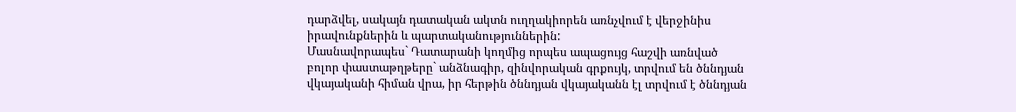դարձվել, սակայն դատական ակտն ուղղակիորեն առնչվում է վերջինիս իրավունքներին և պարտականություններին:
Մասնավորապես` Դատարանի կողմից որպես ապացույց հաշվի առնված բոլոր փաստաթղթերը` անձնագիր, զինվորական գրքույկ, տրվում են ծննդյան վկայականի հիման վրա, իր հերթին ծննդյան վկայականն էլ տրվում է ծննդյան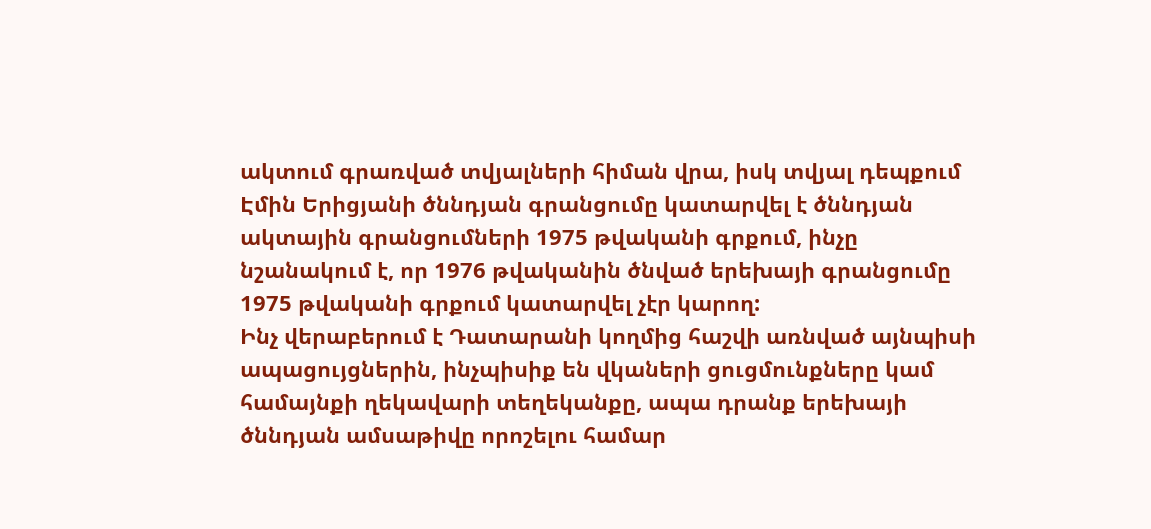ակտում գրառված տվյալների հիման վրա, իսկ տվյալ դեպքում Էմին Երիցյանի ծննդյան գրանցումը կատարվել է ծննդյան ակտային գրանցումների 1975 թվականի գրքում, ինչը նշանակում է, որ 1976 թվականին ծնված երեխայի գրանցումը 1975 թվականի գրքում կատարվել չէր կարող:
Ինչ վերաբերում է Դատարանի կողմից հաշվի առնված այնպիսի ապացույցներին, ինչպիսիք են վկաների ցուցմունքները կամ համայնքի ղեկավարի տեղեկանքը, ապա դրանք երեխայի ծննդյան ամսաթիվը որոշելու համար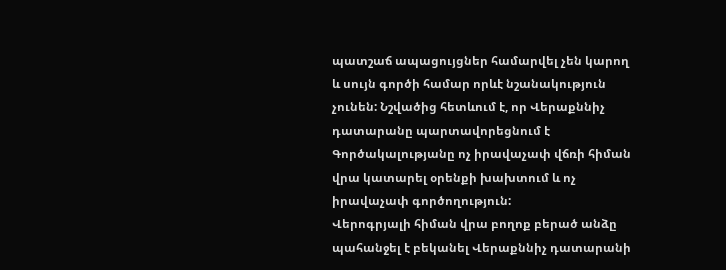պատշաճ ապացույցներ համարվել չեն կարող և սույն գործի համար որևէ նշանակություն չունեն: Նշվածից հետևում է, որ Վերաքննիչ դատարանը պարտավորեցնում է Գործակալությանը ոչ իրավաչափ վճռի հիման վրա կատարել օրենքի խախտում և ոչ իրավաչափ գործողություն:
Վերոգրյալի հիման վրա բողոք բերած անձը պահանջել է բեկանել Վերաքննիչ դատարանի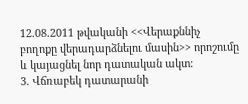12.08.2011 թվականի <<Վերաքննիչ բողոքը վերադարձնելու մասին>> որոշումը և կայացնել նոր դատական ակտ:
3. Վճռաբեկ դատարանի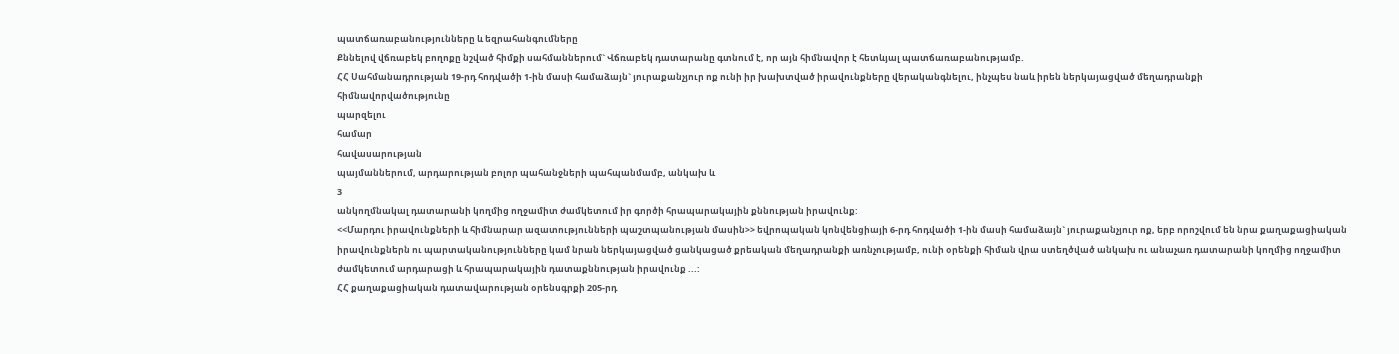պատճառաբանությունները և եզրահանգումները
Քննելով վճռաբեկ բողոքը նշված հիմքի սահմաններում` Վճռաբեկ դատարանը գտնում է, որ այն հիմնավոր է հետևյալ պատճառաբանությամբ.
ՀՀ Սահմանադրության 19-րդ հոդվածի 1-ին մասի համաձայն` յուրաքանչյուր ոք ունի իր խախտված իրավունքները վերականգնելու, ինչպես նաև իրեն ներկայացված մեղադրանքի
հիմնավորվածությունը
պարզելու
համար
հավասարության
պայմաններում, արդարության բոլոր պահանջների պահպանմամբ, անկախ և
3
անկողմնակալ դատարանի կողմից ողջամիտ ժամկետում իր գործի հրապարակային քննության իրավունք:
<<Մարդու իրավունքների և հիմնարար ազատությունների պաշտպանության մասին>> եվրոպական կոնվենցիայի 6-րդ հոդվածի 1-ին մասի համաձայն` յուրաքանչյուր ոք, երբ որոշվում են նրա քաղաքացիական իրավունքներն ու պարտականությունները կամ նրան ներկայացված ցանկացած քրեական մեղադրանքի առնչությամբ, ունի օրենքի հիման վրա ստեղծված անկախ ու անաչառ դատարանի կողմից ողջամիտ ժամկետում արդարացի և հրապարակային դատաքննության իրավունք ...:
ՀՀ քաղաքացիական դատավարության օրենսգրքի 205-րդ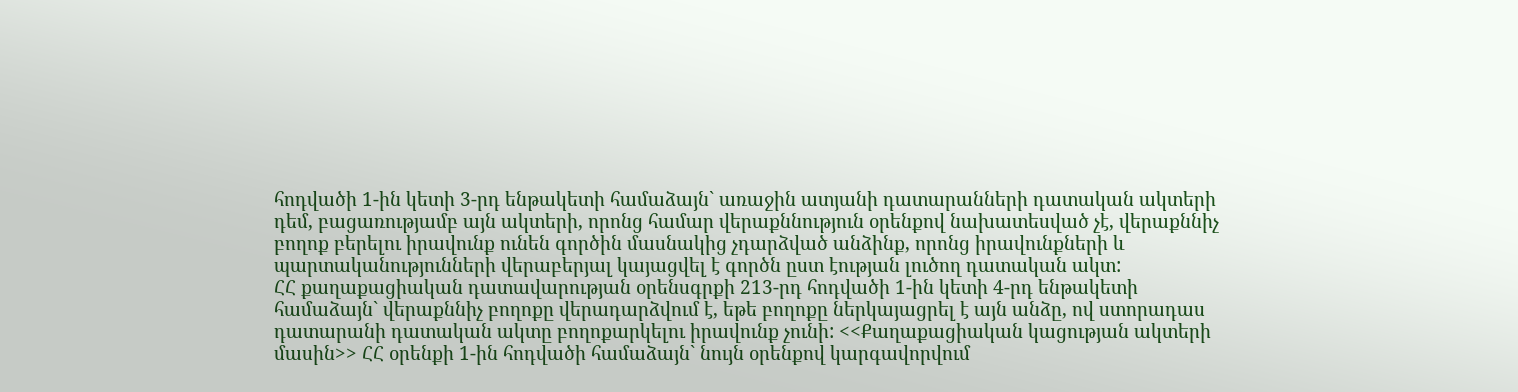հոդվածի 1-ին կետի 3-րդ ենթակետի համաձայն` առաջին ատյանի դատարանների դատական ակտերի դեմ, բացառությամբ այն ակտերի, որոնց համար վերաքննություն օրենքով նախատեսված չէ, վերաքննիչ բողոք բերելու իրավունք ունեն գործին մասնակից չդարձված անձինք, որոնց իրավունքների և պարտականությունների վերաբերյալ կայացվել է գործն ըստ էության լուծող դատական ակտ:
ՀՀ քաղաքացիական դատավարության օրենսգրքի 213-րդ հոդվածի 1-ին կետի 4-րդ ենթակետի համաձայն` վերաքննիչ բողոքը վերադարձվում է, եթե բողոքը ներկայացրել է այն անձը, ով ստորադաս դատարանի դատական ակտը բողոքարկելու իրավունք չունի: <<Քաղաքացիական կացության ակտերի մասին>> ՀՀ օրենքի 1-ին հոդվածի համաձայն` նույն օրենքով կարգավորվում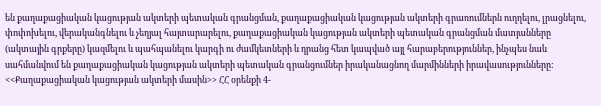են քաղաքացիական կացության ակտերի պետական գրանցման, քաղաքացիական կացության ակտերի գրառումներն ուղղելու, լրացնելու, փոփոխելու, վերականգնելու և չեղյալ հայտարարելու, քաղաքացիական կացության ակտերի պետական գրանցման մատյանները (ակտային գրքերը) կազմելու և պահպանելու կարգի ու ժամկետների և դրանց հետ կապված այլ հարաբերություններ, ինչպես նաև սահմանվում են քաղաքացիական կացության ակտերի պետական գրանցումներ իրականացնող մարմինների իրավասությունները:
<<Քաղաքացիական կացության ակտերի մասին>> ՀՀ օրենքի 4-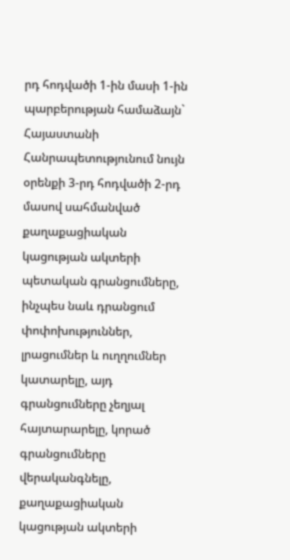րդ հոդվածի 1-ին մասի 1-ին պարբերության համաձայն` Հայաստանի Հանրապետությունում նույն օրենքի 3-րդ հոդվածի 2-րդ մասով սահմանված քաղաքացիական կացության ակտերի պետական գրանցումները, ինչպես նաև դրանցում փոփոխություններ, լրացումներ և ուղղումներ կատարելը, այդ գրանցումները չեղյալ հայտարարելը, կորած գրանցումները վերականգնելը, քաղաքացիական կացության ակտերի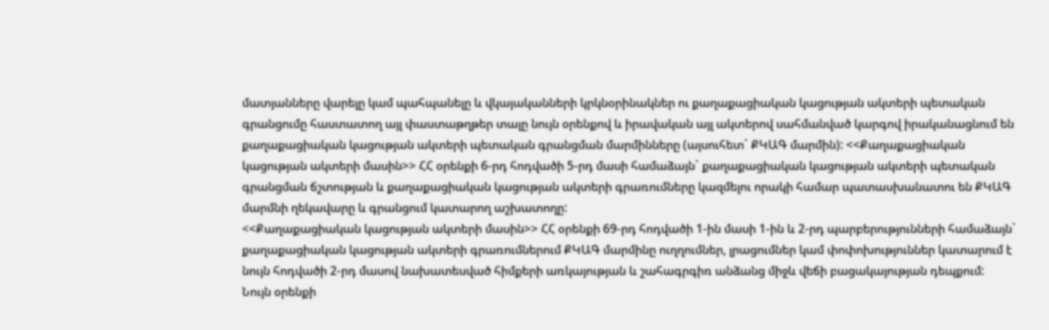մատյանները վարելը կամ պահպանելը և վկայականների կրկնօրինակներ ու քաղաքացիական կացության ակտերի պետական գրանցումը հաստատող այլ փաստաթղթեր տալը նույն օրենքով և իրավական այլ ակտերով սահմանված կարգով իրականացնում են քաղաքացիական կացության ակտերի պետական գրանցման մարմինները (այսուհետ` ՔԿԱԳ մարմին): <<Քաղաքացիական կացության ակտերի մասին>> ՀՀ օրենքի 6-րդ հոդվածի 5-րդ մասի համաձայն` քաղաքացիական կացության ակտերի պետական գրանցման ճշտության և քաղաքացիական կացության ակտերի գրառումները կազմելու որակի համար պատասխանատու են ՔԿԱԳ մարմնի ղեկավարը և գրանցում կատարող աշխատողը:
<<Քաղաքացիական կացության ակտերի մասին>> ՀՀ օրենքի 69-րդ հոդվածի 1-ին մասի 1-ին և 2-րդ պարբերությունների համաձայն` քաղաքացիական կացության ակտերի գրառումներում ՔԿԱԳ մարմինը ուղղումներ, լրացումներ կամ փոփոխություններ կատարում է նույն հոդվածի 2-րդ մասով նախատեսված հիմքերի առկայության և շահագրգիռ անձանց միջև վեճի բացակայության դեպքում:
Նույն օրենքի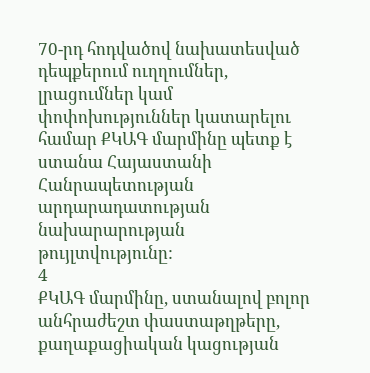70-րդ հոդվածով նախատեսված դեպքերում ուղղումներ, լրացումներ կամ փոփոխություններ կատարելու համար ՔԿԱԳ մարմինը պետք է ստանա Հայաստանի Հանրապետության արդարադատության նախարարության թույլտվությունը:
4
ՔԿԱԳ մարմինը, ստանալով բոլոր անհրաժեշտ փաստաթղթերը, քաղաքացիական կացության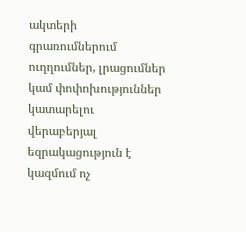ակտերի գրառումներում ուղղումներ, լրացումներ կամ փոփոխություններ կատարելու վերաբերյալ եզրակացություն է կազմում ոչ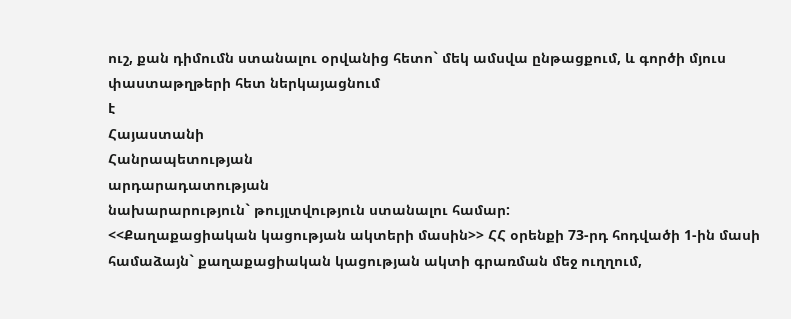ուշ, քան դիմումն ստանալու օրվանից հետո` մեկ ամսվա ընթացքում, և գործի մյուս փաստաթղթերի հետ ներկայացնում
է
Հայաստանի
Հանրապետության
արդարադատության
նախարարություն` թույլտվություն ստանալու համար:
<<Քաղաքացիական կացության ակտերի մասին>> ՀՀ օրենքի 73-րդ հոդվածի 1-ին մասի համաձայն` քաղաքացիական կացության ակտի գրառման մեջ ուղղում,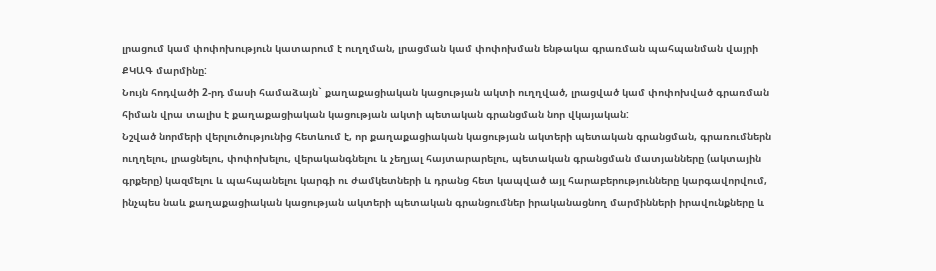լրացում կամ փոփոխություն կատարում է ուղղման, լրացման կամ փոփոխման ենթակա գրառման պահպանման վայրի ՔԿԱԳ մարմինը:
Նույն հոդվածի 2-րդ մասի համաձայն` քաղաքացիական կացության ակտի ուղղված, լրացված կամ փոփոխված գրառման հիման վրա տալիս է քաղաքացիական կացության ակտի պետական գրանցման նոր վկայական:
Նշված նորմերի վերլուծությունից հետևում է, որ քաղաքացիական կացության ակտերի պետական գրանցման, գրառումներն ուղղելու, լրացնելու, փոփոխելու, վերականգնելու և չեղյալ հայտարարելու, պետական գրանցման մատյանները (ակտային գրքերը) կազմելու և պահպանելու կարգի ու ժամկետների և դրանց հետ կապված այլ հարաբերությունները կարգավորվում, ինչպես նաև քաղաքացիական կացության ակտերի պետական գրանցումներ իրականացնող մարմինների իրավունքները և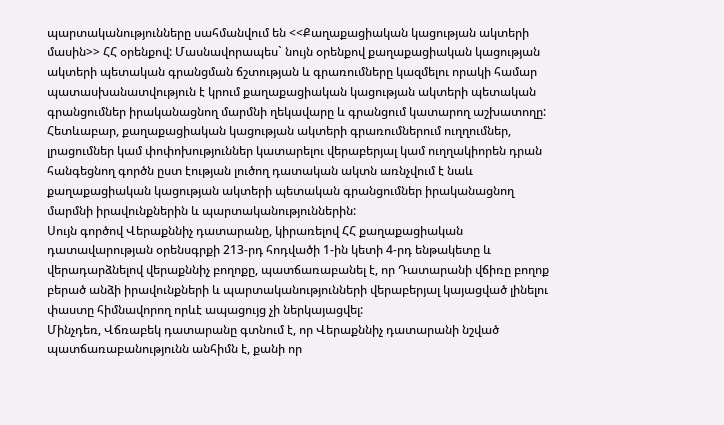պարտականությունները սահմանվում են <<Քաղաքացիական կացության ակտերի մասին>> ՀՀ օրենքով: Մասնավորապես` նույն օրենքով քաղաքացիական կացության ակտերի պետական գրանցման ճշտության և գրառումները կազմելու որակի համար պատասխանատվություն է կրում քաղաքացիական կացության ակտերի պետական գրանցումներ իրականացնող մարմնի ղեկավարը և գրանցում կատարող աշխատողը: Հետևաբար, քաղաքացիական կացության ակտերի գրառումներում ուղղումներ, լրացումներ կամ փոփոխություններ կատարելու վերաբերյալ կամ ուղղակիորեն դրան հանգեցնող գործն ըստ էության լուծող դատական ակտն առնչվում է նաև քաղաքացիական կացության ակտերի պետական գրանցումներ իրականացնող մարմնի իրավունքներին և պարտականություններին:
Սույն գործով Վերաքննիչ դատարանը, կիրառելով ՀՀ քաղաքացիական դատավարության օրենսգրքի 213-րդ հոդվածի 1-ին կետի 4-րդ ենթակետը և վերադարձնելով վերաքննիչ բողոքը, պատճառաբանել է, որ Դատարանի վճիռը բողոք բերած անձի իրավունքների և պարտականությունների վերաբերյալ կայացված լինելու փաստը հիմնավորող որևէ ապացույց չի ներկայացվել:
Մինչդեռ, Վճռաբեկ դատարանը գտնում է, որ Վերաքննիչ դատարանի նշված պատճառաբանությունն անհիմն է, քանի որ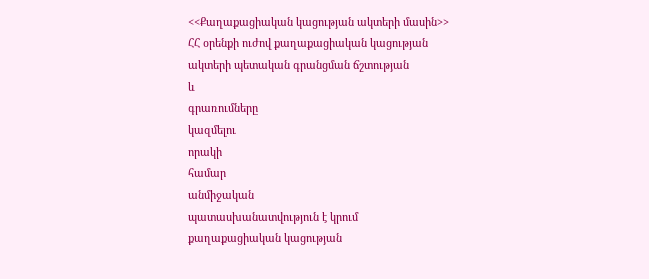<<Քաղաքացիական կացության ակտերի մասին>> ՀՀ օրենքի ուժով քաղաքացիական կացության ակտերի պետական գրանցման ճշտության
և
գրառումները
կազմելու
որակի
համար
անմիջական
պատասխանատվություն է կրում քաղաքացիական կացության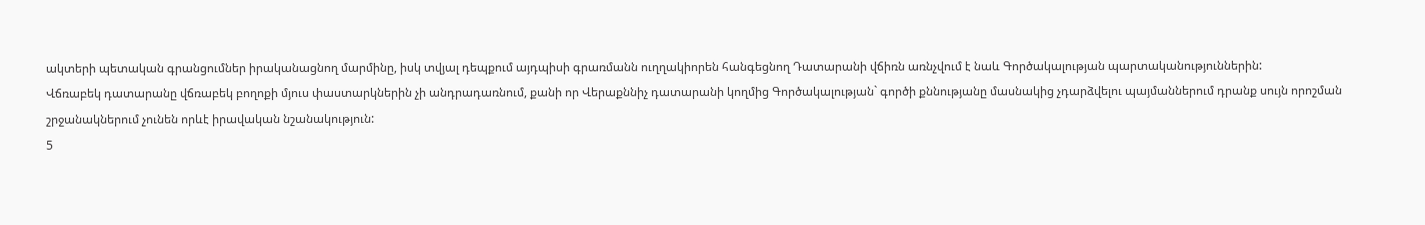ակտերի պետական գրանցումներ իրականացնող մարմինը, իսկ տվյալ դեպքում այդպիսի գրառմանն ուղղակիորեն հանգեցնող Դատարանի վճիռն առնչվում է նաև Գործակալության պարտականություններին:
Վճռաբեկ դատարանը վճռաբեկ բողոքի մյուս փաստարկներին չի անդրադառնում, քանի որ Վերաքննիչ դատարանի կողմից Գործակալության` գործի քննությանը մասնակից չդարձվելու պայմաններում դրանք սույն որոշման շրջանակներում չունեն որևէ իրավական նշանակություն:
5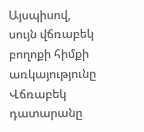Այսպիսով, սույն վճռաբեկ բողոքի հիմքի առկայությունը Վճռաբեկ դատարանը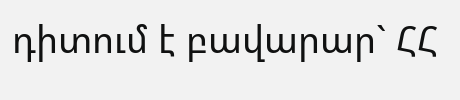դիտում է բավարար` ՀՀ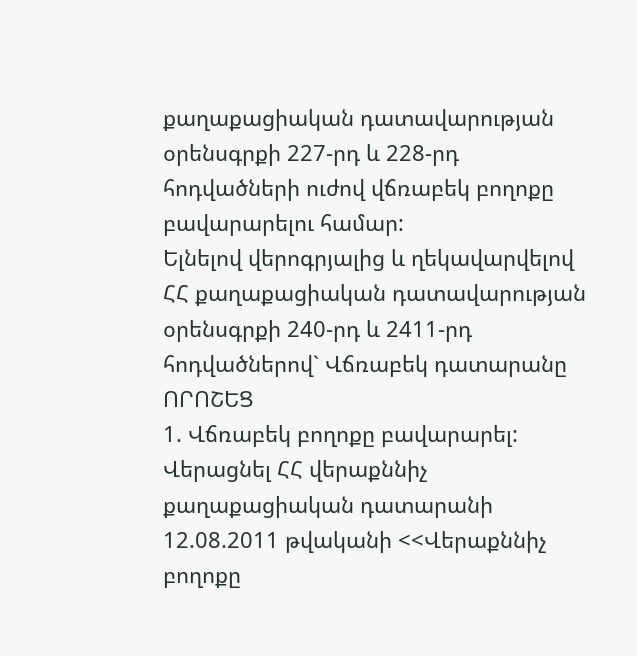քաղաքացիական դատավարության օրենսգրքի 227-րդ և 228-րդ հոդվածների ուժով վճռաբեկ բողոքը բավարարելու համար:
Ելնելով վերոգրյալից և ղեկավարվելով ՀՀ քաղաքացիական դատավարության օրենսգրքի 240-րդ և 2411-րդ հոդվածներով` Վճռաբեկ դատարանը
ՈՐՈՇԵՑ
1. Վճռաբեկ բողոքը բավարարել: Վերացնել ՀՀ վերաքննիչ քաղաքացիական դատարանի 12.08.2011 թվականի <<Վերաքննիչ բողոքը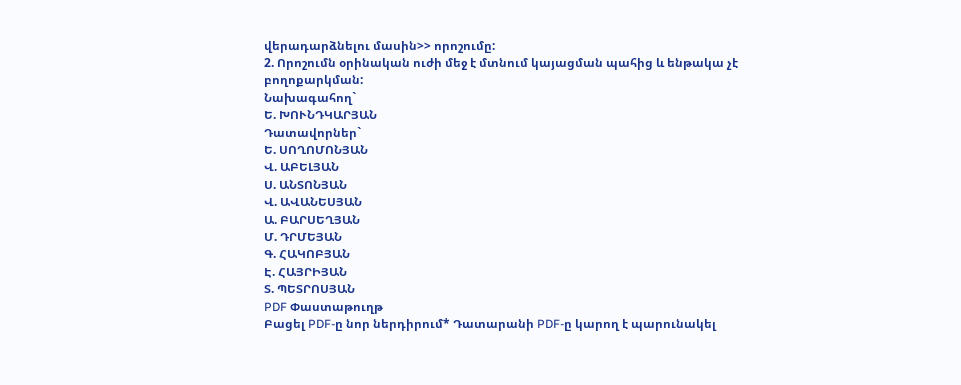վերադարձնելու մասին>> որոշումը:
2. Որոշումն օրինական ուժի մեջ է մտնում կայացման պահից և ենթակա չէ բողոքարկման:
Նախագահող`
Ե. ԽՈՒՆԴԿԱՐՅԱՆ
Դատավորներ`
Ե. ՍՈՂՈՄՈՆՅԱՆ
Վ. ԱԲԵԼՅԱՆ
Ս. ԱՆՏՈՆՅԱՆ
Վ. ԱՎԱՆԵՍՅԱՆ
Ա. ԲԱՐՍԵՂՅԱՆ
Մ. ԴՐՄԵՅԱՆ
Գ. ՀԱԿՈԲՅԱՆ
Է. ՀԱՅՐԻՅԱՆ
Տ. ՊԵՏՐՈՍՅԱՆ
PDF Փաստաթուղթ
Բացել PDF-ը նոր ներդիրում* Դատարանի PDF-ը կարող է պարունակել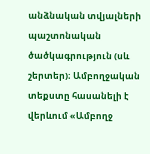անձնական տվյալների պաշտոնական ծածկագրություն (սև շերտեր)։ Ամբողջական տեքստը հասանելի է վերևում «Ամբողջ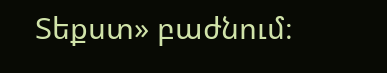Տեքստ» բաժնում։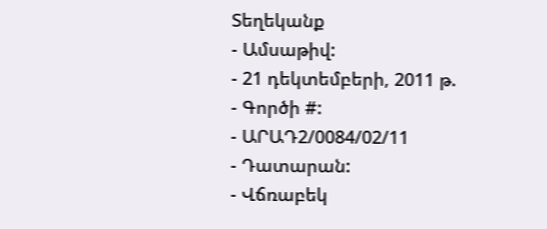Տեղեկանք
- Ամսաթիվ:
- 21 դեկտեմբերի, 2011 թ.
- Գործի #:
- ԱՐԱԴ2/0084/02/11
- Դատարան:
- Վճռաբեկ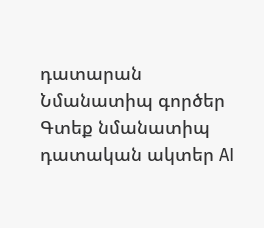դատարան
Նմանատիպ գործեր
Գտեք նմանատիպ դատական ակտեր AI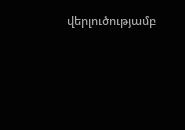վերլուծությամբ